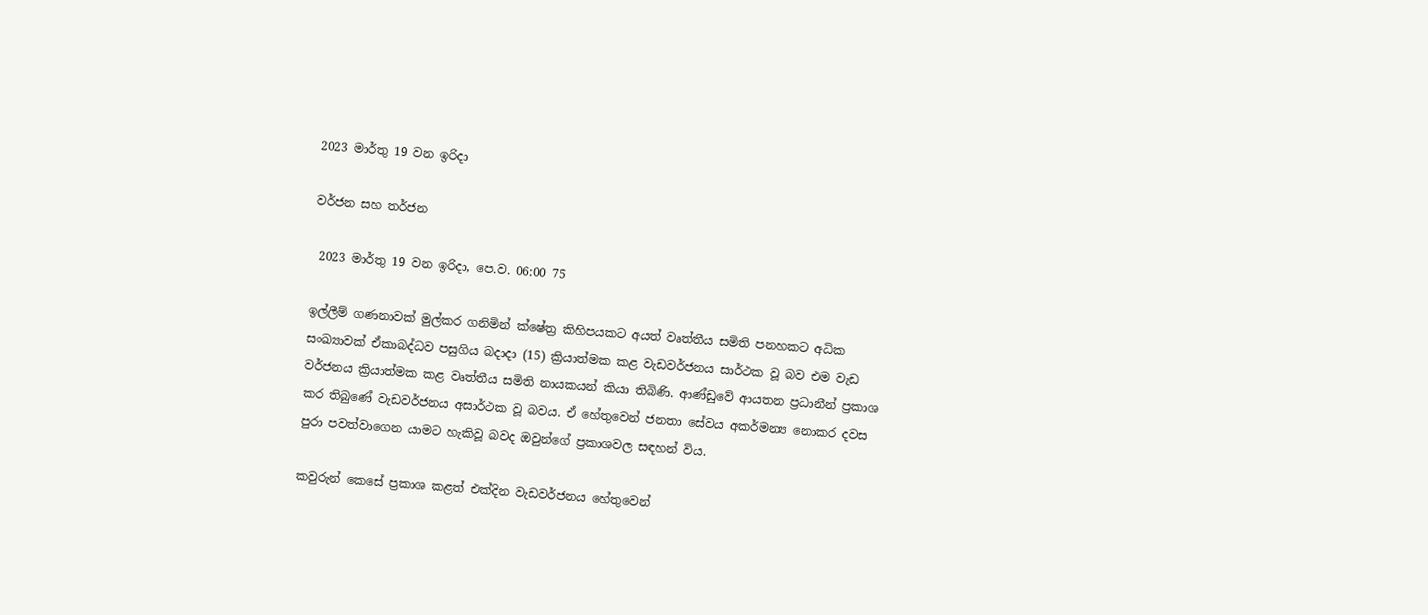2023 මාර්තු 19 වන ඉරිදා

වර්ජන සහ තර්ජන

 2023 මාර්තු 19 වන ඉරිදා, පෙ.ව. 06:00 75

ඉල්ලීම් ගණනාවක් මුල්කර ගනිමින් ක්ෂේත්‍ර කිහිපයකට අයත් වෘත්තීය සමිති පනහකට අධික සංඛ්‍යාවක් ඒකාබද්ධව පසුගිය බදාදා (15) ක්‍රියාත්මක කළ වැඩවර්ජනය සාර්ථක වූ බව එම වැඩ වර්ජනය ක්‍රියාත්මක කළ වෘත්තීය සමිති නායකයන් කියා තිබිණි. ආණ්ඩුවේ ආයතන ප්‍රධානීන් ප්‍රකාශ කර තිබුණේ වැඩවර්ජනය අසාර්ථක වූ බවය. ඒ හේතුවෙන් ජනතා සේවය අකර්මන්‍ය නොකර දවස පුරා පවත්වාගෙන යාමට හැකිවූ බවද ඔවුන්ගේ ප්‍රකාශවල සඳහන් විය.

කවුරුන් කෙසේ ප්‍රකාශ කළත් එක්දින වැඩවර්ජනය හේතුවෙන්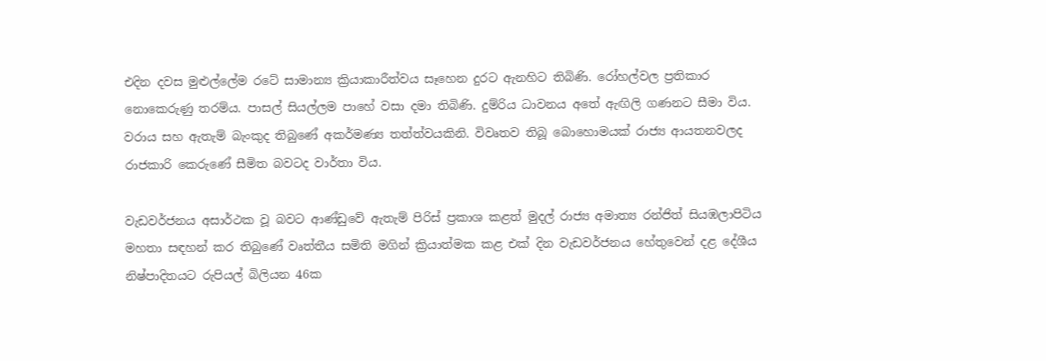එදින දවස මුළුල්ලේම රටේ සාමාන්‍ය ක්‍රියාකාරීත්වය සෑහෙන දුරට ඇනහිට තිබිණි. රෝහල්වල ප්‍රතිකාර නොකෙරුණු තරම්ය. පාසල් සියල්ලම පාහේ වසා දමා තිබිණි. දුම්රිය ධාවනය අතේ ඇඟිලි ගණනට සීමා විය. වරාය සහ ඇතැම් බැංකුද තිබුණේ අකර්මණ්‍ය තත්ත්වයකිනි. විවෘතව තිබූ බොහොමයක් රාජ්‍ය ආයතනවලද රාජකාරි කෙරුණේ සීමිත බවටද වාර්තා විය.

වැඩවර්ජනය අසාර්ථක වූ බවට ආණ්ඩුවේ ඇතැම් පිරිස් ප්‍රකාශ කළත් මුදල් රාජ්‍ය අමාත්‍ය රන්ජිත් සියඹලාපිටිය මහතා සඳහන් කර තිබුණේ වෘත්තීය සමිති මගින් ක්‍රියාත්මක කළ එක් දින වැඩවර්ජනය හේතුවෙන් දළ දේශීය නිෂ්පාදිතයට රුපියල් බිලියන 46ක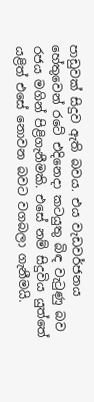පාඩුවක් සිදුව ඇති බවය. එය වැඩවර්ජනය හේතුවෙන් රටේ එදිනෙදා කටයුතු බිඳ වැටුණු බව රජය මගින් පිළිගැනීමකි. එසේ නම් සිදුවිය යුත්තේ යළිත් එසේ නොවන බවට වගබලා ගැනීමයි.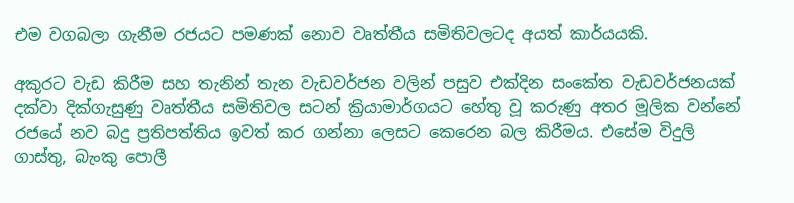එම වගබලා ගැනීම රජයට පමණක් නොව වෘත්තීය සමිතිවලටද අයත් කාර්යයකි.

අකුරට වැඩ කිරීම සහ තැනින් තැන වැඩවර්ජන වලින් පසුව එක්දින සංකේත වැඩවර්ජනයක් දක්වා දික්ගැසුණු වෘත්තීය සමිතිවල සටන් ක්‍රියාමාර්ගයට හේතු වූ කරුණු අතර මූලික වන්නේ රජයේ නව බදු ප්‍රතිපත්තිය ඉවත් කර ගන්නා ලෙසට කෙරෙන බල කිරීමය. එසේම විදුලි ගාස්තු, බැංකු පොලී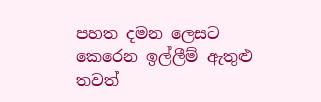පහත දමන ලෙසට කෙරෙන ඉල්ලීම් ඇතුළු තවත්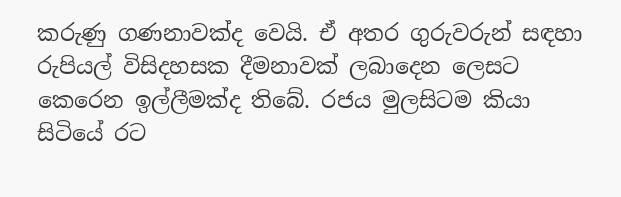කරුණු ගණනාවක්ද වෙයි. ඒ අතර ගුරුවරුන් සඳහා රුපියල් විසිදහසක දීමනාවක් ලබාදෙන ලෙසට කෙරෙන ඉල්ලීමක්ද තිබේ. රජය මුලසිටම කියා සිටියේ රට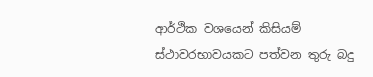ආර්ථික වශයෙන් කිසියම් ස්ථාවරභාවයකට පත්වන තුරු බදු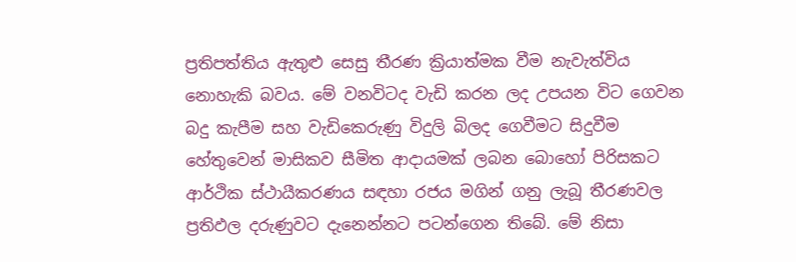ප්‍රතිපත්තිය ඇතුළු සෙසු තීරණ ක්‍රියාත්මක වීම නැවැත්විය නොහැකි බවය. මේ වනවිටද වැඩි කරන ලද උපයන විට ගෙවන බදු කැපීම සහ වැඩිකෙරුණු විදුලි බිලද ගෙවීමට සිදුවීම හේතුවෙන් මාසිකව සීමිත ආදායමක් ලබන බොහෝ පිරිසකට ආර්ථික ස්ථායීකරණය සඳහා රජය මගින් ගනු ලැබූ තීරණවල ප්‍රතිඵල දරුණුවට දැනෙන්නට පටන්ගෙන තිබේ. මේ නිසා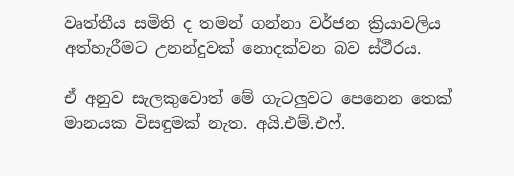වෘත්තීය සමිති ද තමන් ගන්නා වර්ජන ක්‍රියාවලිය අත්හැරීමට උනන්දුවක් නොදක්වන බව ස්ථීරය.

ඒ අනුව සැලකුවොත් මේ ගැටලුවට පෙනෙන තෙක් මානයක විසඳුමක් නැත. අයි.එම්.එෆ්.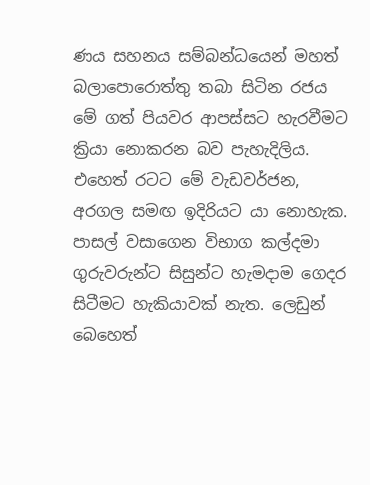ණය සහනය සම්බන්ධයෙන් මහත් බලාපොරොත්තු තබා සිටින රජය මේ ගත් පියවර ආපස්සට හැරවීමට ක්‍රියා නොකරන බව පැහැදිලිය. එහෙත් රටට මේ වැඩවර්ජන, අරගල සමඟ ඉදිරියට යා නොහැක. පාසල් වසාගෙන විභාග කල්දමා ගුරුවරුන්ට සිසුන්ට හැමදාම ගෙදර සිටීමට හැකියාවක් නැත. ලෙඩුන් බෙහෙත්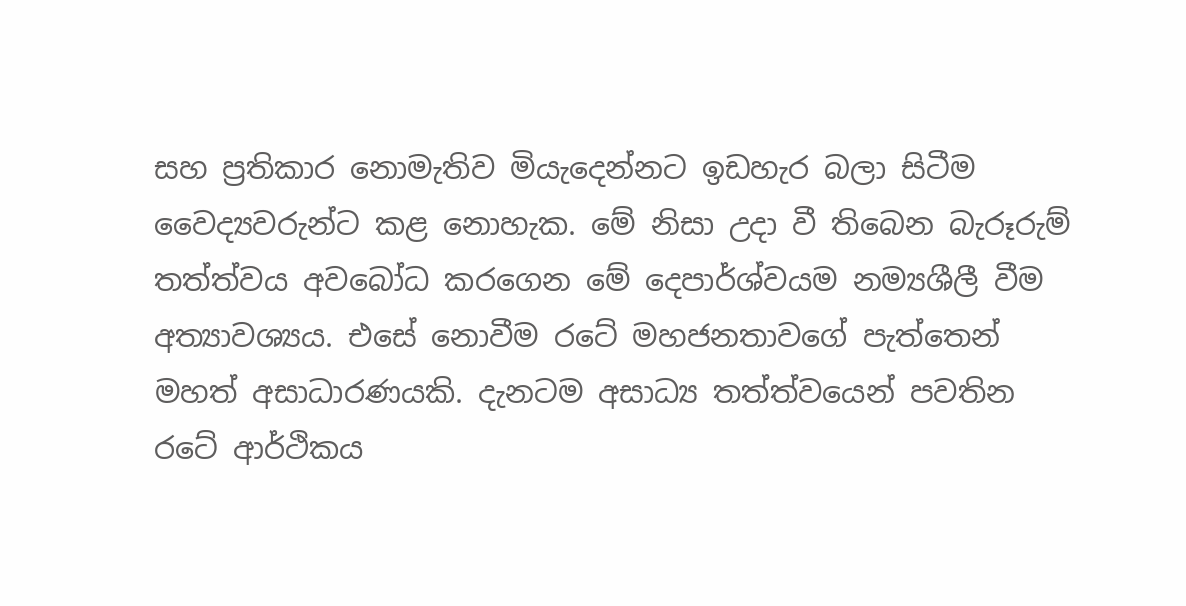සහ ප්‍රතිකාර නොමැතිව මියැදෙන්නට ඉඩහැර බලා සිටීම වෛද්‍යවරුන්ට කළ නොහැක. මේ නිසා උදා වී තිබෙන බැරූරුම් තත්ත්වය අවබෝධ කරගෙන මේ දෙපාර්ශ්වයම නම්‍යශීලී වීම අත්‍යාවශ්‍යය. එසේ නොවීම රටේ මහජනතාවගේ පැත්තෙන් මහත් අසාධාරණයකි. දැනටම අසාධ්‍ය තත්ත්වයෙන් පවතින රටේ ආර්ථිකය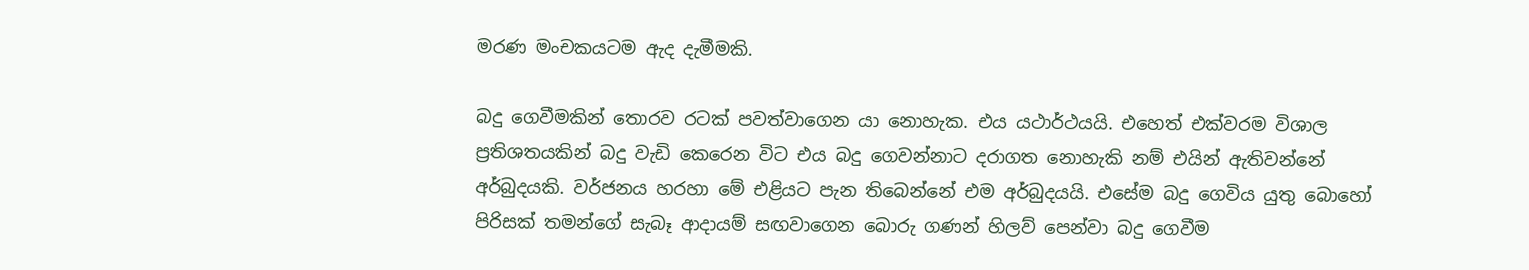මරණ මංචකයටම ඇද දැමීමකි.

බදු ගෙවීමකින් තොරව රටක් පවත්වාගෙන යා නොහැක. එය යථාර්ථයයි. එහෙත් එක්වරම විශාල ප්‍රතිශතයකින් බදු වැඩි කෙරෙන විට එය බදු ගෙවන්නාට දරාගත නොහැකි නම් එයින් ඇතිවන්නේ අර්බුදයකි. වර්ජනය හරහා මේ එළියට පැන තිබෙන්නේ එම අර්බුදයයි. එසේම බදු ගෙවිය යුතු බොහෝ පිරිසක් තමන්ගේ සැබෑ ආදායම් සඟවාගෙන බොරු ගණන් හිලව් පෙන්වා බදු ගෙවීම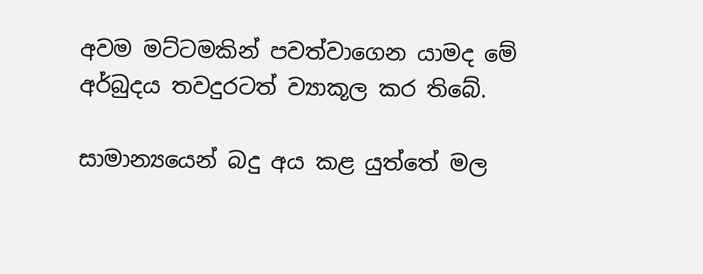අවම මට්ටමකින් පවත්වාගෙන යාමද මේ අර්බුදය තවදුරටත් ව්‍යාකූල කර තිබේ.

සාමාන්‍යයෙන් බදු අය කළ යුත්තේ මල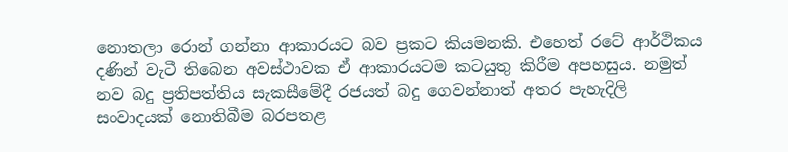නොතලා රොන් ගන්නා ආකාරයට බව ප්‍රකට කියමනකි. එහෙත් රටේ ආර්ථිකය දණින් වැටී තිබෙන අවස්ථාවක ඒ ආකාරයටම කටයුතු කිරීම අපහසුය. නමුත් නව බදු ප්‍රතිපත්තිය සැකසීමේදී රජයත් බදු ගෙවන්නාත් අතර පැහැදිලි සංවාදයක් නොතිබීම බරපතළ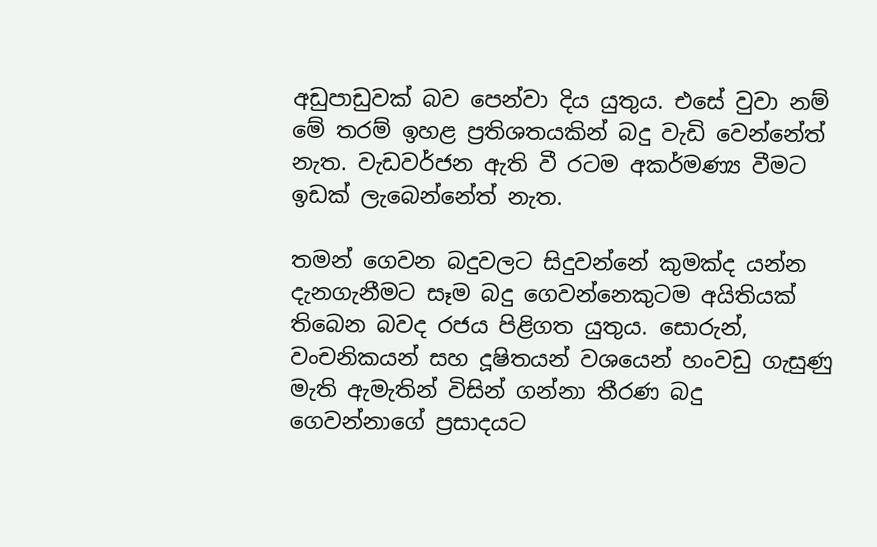අඩුපාඩුවක් බව පෙන්වා දිය යුතුය. එසේ වුවා නම් මේ තරම් ඉහළ ප්‍රතිශතයකින් බදු වැඩි වෙන්නේත් නැත. වැඩවර්ජන ඇති වී රටම අකර්මණ්‍ය වීමට ඉඩක් ලැබෙන්නේත් නැත.

තමන් ගෙවන බදුවලට සිදුවන්නේ කුමක්ද යන්න දැනගැනීමට සෑම බදු ගෙවන්නෙකුටම අයිතියක් තිබෙන බවද රජය පිළිගත යුතුය. සොරුන්, වංචනිකයන් සහ දූෂිතයන් වශයෙන් හංවඩු ගැසුණු මැති ඇමැතින් විසින් ගන්නා තීරණ බදු ගෙවන්නාගේ ප්‍රසාදයට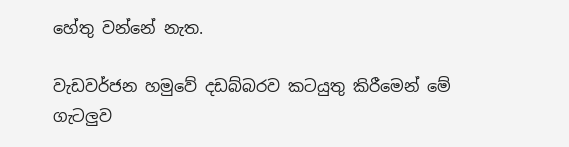හේතු වන්නේ නැත.

වැඩවර්ජන හමුවේ දඩබ්බරව කටයුතු කිරීමෙන් මේ ගැටලුව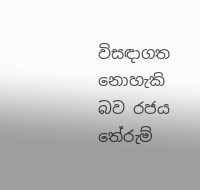විසඳාගත නොහැකි බව රජය තේරුම්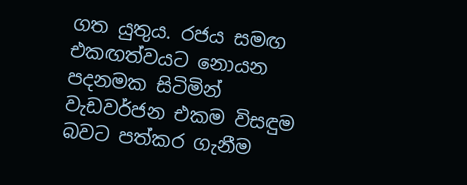ගත යුතුය. රජය සමඟ එකඟත්වයට නොයන පදනමක සිටිමින් වැඩවර්ජන එකම විසඳුම බවට පත්කර ගැනීම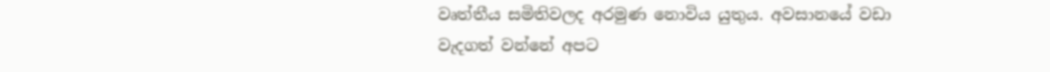වෘත්තීය සමිතිවලද අරමුණ නොවිය යුතුය. අවසානයේ වඩා වැදගත් වන්නේ අපට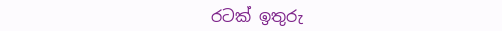රටක් ඉතුරු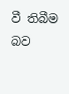වී තිබීම බව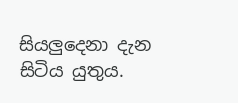සියලුදෙනා දැන සිටිය යුතුය.